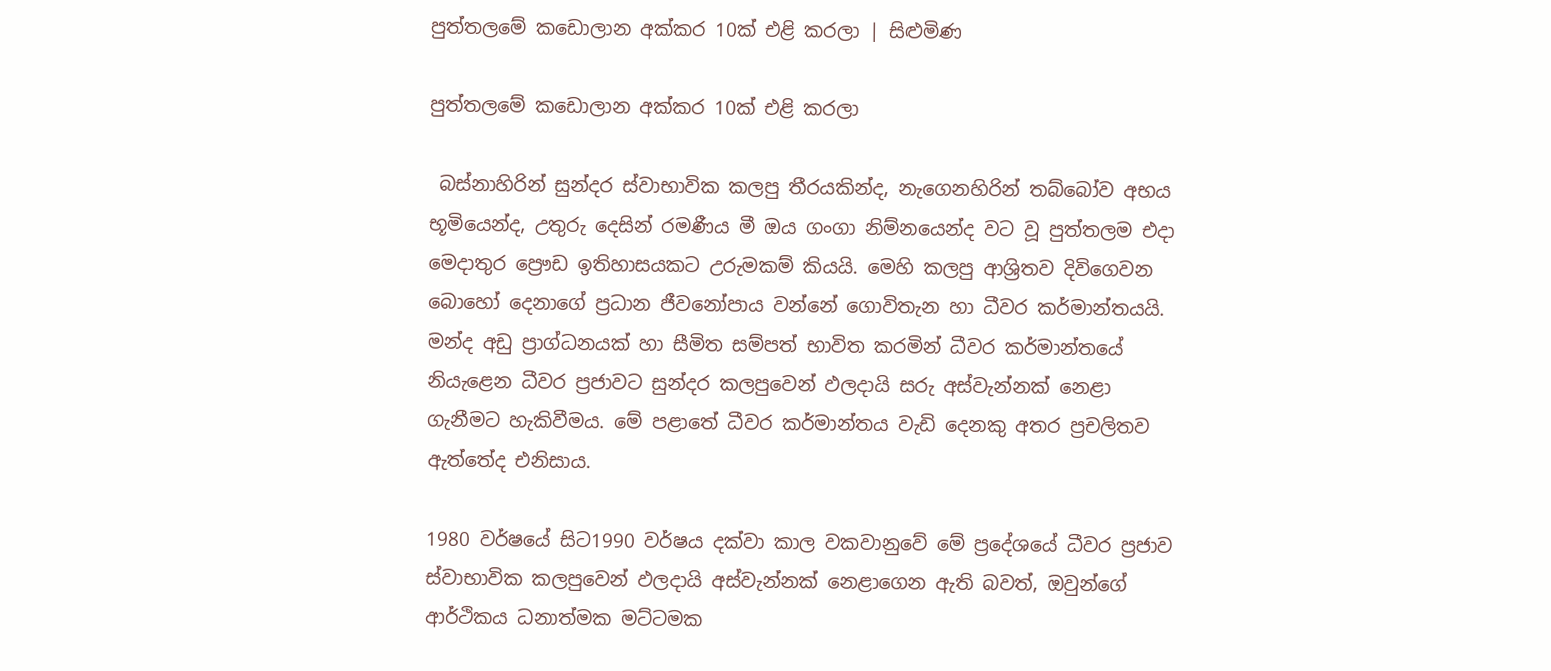පුත්තලමේ කඩොලාන අක්කර 10ක් එළි කරලා | සිළුමිණ

පුත්තලමේ කඩොලාන අක්කර 10ක් එළි කරලා

 බස්නාහිරින් සුන්දර ස්වාභාවික කලපු තීරයකින්ද, නැගෙනහිරින් තබ්බෝව අභය භූමියෙන්ද, උතුරු දෙසින් රමණීය මී ඔය ගංගා නිම්නයෙන්ද වට වූ පුත්තලම එදා මෙදාතුර ප්‍රෞඩ ඉතිහාසයකට උරුමකම් කියයි. මෙහි කලපු ආශ්‍රිතව දිවිගෙවන බොහෝ දෙනාගේ ප්‍රධාන ජීවනෝපාය වන්නේ ගොවිතැන හා ධීවර කර්මාන්තයයි. මන්ද අඩු ප්‍රාග්ධනයක් හා සීමිත සම්පත් භාවිත කරමින් ධීවර කර්මාන්තයේ නියැළෙන ධීවර ප්‍රජාවට සුන්දර කලපුවෙන් ඵලදායි සරු අස්වැන්නක් නෙළා ගැනීමට හැකිවීමය. මේ පළාතේ ධීවර කර්මාන්තය වැඩි දෙනකු අතර ප්‍රචලිතව ඇත්තේද එනිසාය.

1980 වර්ෂයේ සිට1990 වර්ෂය දක්වා කාල වකවානුවේ මේ ප්‍රදේශයේ ධීවර ප්‍රජාව ස්වාභාවික කලපුවෙන් ඵලදායි අස්වැන්නක් නෙළාගෙන ඇති බවත්, ඔවුන්ගේ ආර්ථිකය ධනාත්මක මට්ටමක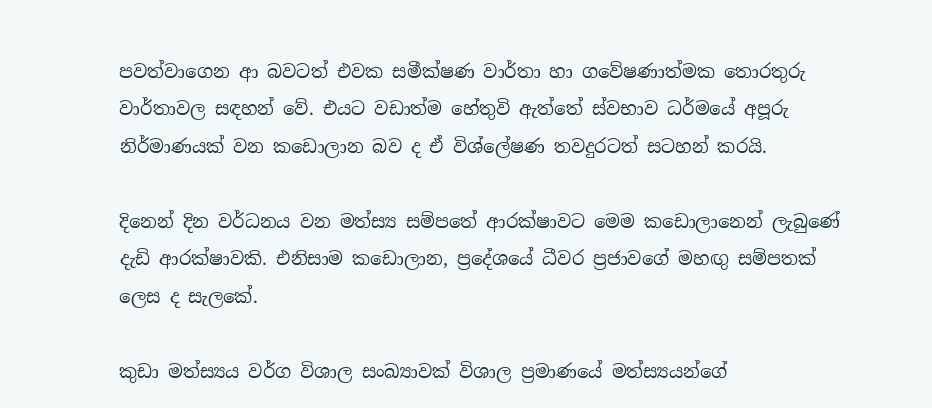පවත්වාගෙන ආ බවටත් එවක සමීක්ෂණ වාර්තා හා ගවේෂණාත්මක තොරතුරු වාර්තාවල සඳහන් වේ. එයට වඩාත්ම හේතුවි ඇත්තේ ස්වභාව ධර්මයේ අපූරු නිර්මාණයක් වන කඩොලාන බව ද ඒ විශ්ලේෂණ තවදුරටත් සටහන් කරයි.

දිනෙන් දින වර්ධනය වන මත්ස්‍ය සම්පතේ ආරක්ෂාවට මෙම කඩොලානෙන් ලැබුණේ දැඩි ආරක්ෂාවකි. එනිසාම කඩොලාන, ප්‍රදේශයේ ධීවර ප්‍රජාවගේ මහඟු සම්පතක් ලෙස ද සැලකේ.

කුඩා මත්ස්‍යය වර්ග විශාල සංඛ්‍යාවක් විශාල ප්‍රමාණයේ මත්ස්‍යයන්ගේ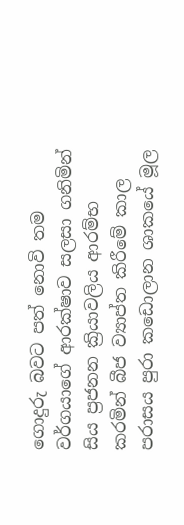ගොදුරු බවට පත් නොවි තම වර්ගයාගේ ආරක්ෂාව සලසා ගනිමින් සිය ප්‍රජනන ක්‍රියාවලිය ආරම්භ කරමින් බීජ ව්‍යාප්ත කිරීමේ කාල පරාසය පුරා කඩොලාන ශාකයේ මූල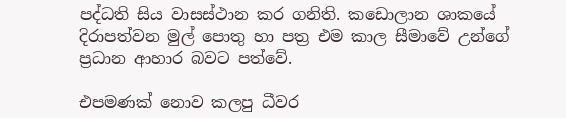පද්ධති සිය වාසස්ථාන කර ගනිති. කඩොලාන ශාකයේ දිරාපත්වන මුල් පොතු හා පත්‍ර එම කාල සීමාවේ උන්ගේ ප්‍රධාන ආහාර බවට පත්වේ.

එපමණක් නොව කලපු ධීවර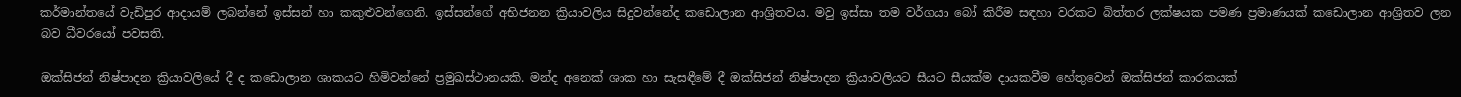කර්මාන්තයේ වැඩිපුර ආදායම් ලබන්නේ ඉස්සන් හා කකුළුවන්ගෙනි. ඉස්සන්ගේ අභිජනන ක්‍රියාවලිය සිදුවන්නේද කඩොලාන ආශ්‍රිතවය. මවු ඉස්සා තම වර්ගයා බෝ කිරීම සඳහා වරකට බිත්තර ලක්ෂයක පමණ ප්‍රමාණයක් කඩොලාන ආශ්‍රිතව ලන බව ධීවරයෝ පවසති.

ඔක්සිජන් නිෂ්පාදන ක්‍රියාවලියේ දී ද කඩොලාන ශාකයට හිමිවන්නේ ප්‍රමුඛස්ථානයකි. මන්ද අනෙක් ශාක හා සැසඳීමේ දී ඔක්සිජන් නිෂ්පාදන ක්‍රියාවලියට සීයට සීයක්ම දායකවීම හේතුවෙන් ඔක්සිජන් කාරකයක්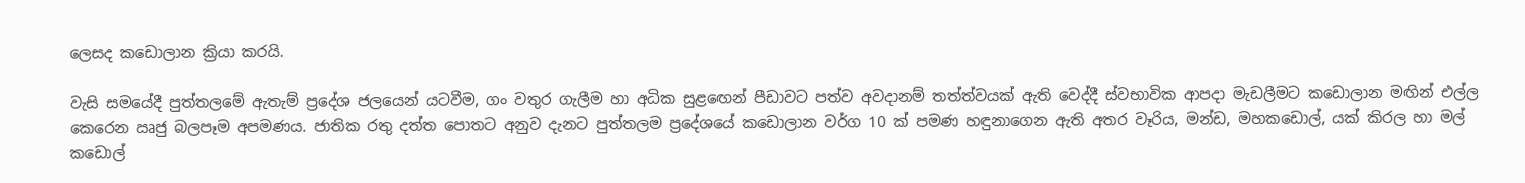ලෙසද කඩොලාන ක්‍රියා කරයි.

වැසි සමයේදී පුත්තලමේ ඇතැම් ප්‍රදේශ ජලයෙන් යටවීම, ගං වතුර ගැලීම හා අධික සුළඟෙන් පීඩාවට පත්ව අවදානම් තත්ත්වයක් ඇති වෙද්දී ස්වභාවික ආපදා මැඩලීමට කඩොලාන මඟින් එල්ල කෙරෙන ඍජු බලපෑම අපමණය. ජාතික රතු දත්ත පොතට අනුව දැනට පුත්තලම ප්‍රදේශයේ කඩොලාන වර්ග 10 ක් පමණ හඳුනාගෙන ඇති අතර වෑරිය, මන්ඩ, මහකඩොල්, යක් කිරල හා මල් කඩොල්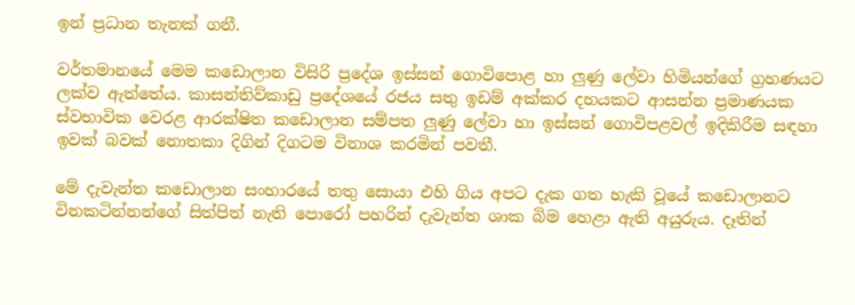ඉන් ප්‍රධාන තැනක් ගනී.

වර්තමානයේ මෙම කඩොලාන විසිරි ප්‍රදේශ ඉස්සන් ගොවිපොළ හා ලුණු ලේවා හිමියන්ගේ ග්‍රහණයට ලක්ව ඇත්තේය. කාසන්තිව්කාඩු ප්‍රදේශයේ රජය සතු ඉඩම් අක්කර දහයකට ආසන්න ප්‍රමාණයක ස්වභාවික වෙරළ ආරක්ෂිත කඩොලාන සම්පත ලුණු ලේවා හා ඉස්සන් ගොවිපළවල් ඉදිකිරීම සඳහා ඉවක් බවක් නොතකා දිගින් දිගටම විනාශ කරමින් පවතී.

මේ දැවැන්ත කඩොලාන සංහාරයේ තතු සොයා එහි ගිය අපට දැක ගත හැකි වූයේ කඩොලානට විනකටින්නන්ගේ සිත්පිත් නැති පොරෝ පහරින් දැවැන්ත ශාක බිම හෙළා ඇති අයුරුය. දෑතින්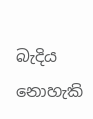බැදිය නොහැකි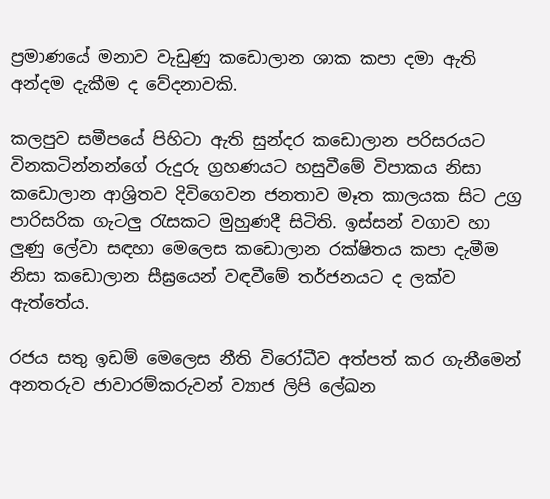ප්‍රමාණයේ මනාව වැඩුණු කඩොලාන ශාක කපා දමා‍ ඇති අන්දම දැකීම ද වේදනාවකි.

කලපුව සමීපයේ පිහිටා ඇති සුන්දර කඩොලාන පරිසරයට විනකටින්නන්ගේ රුදුරු ග්‍රහණයට හසුවීමේ විපාකය නිසා කඩොලාන ආශ්‍රිතව දිවිගෙවන ජනතාව මෑත කාලයක සිට උග්‍ර පාරිසරික ගැටලු රැසකට මුහුණදී සිටිති. ඉස්සන් වගාව හා ලුණු ලේවා සඳහා මෙලෙස කඩොලාන රක්ෂිතය කපා දැමීම නිසා කඩොලාන සීඝ්‍රයෙන් වඳවීමේ තර්ජනයට ද ලක්ව ඇත්තේය.

රජය සතු ඉඩම් මෙලෙස නීති විරෝධීව අත්පත් කර ගැනීමෙන් අනතරුව ජාවාරම්කරුවන් ව්‍යාජ ලිපි ලේඛන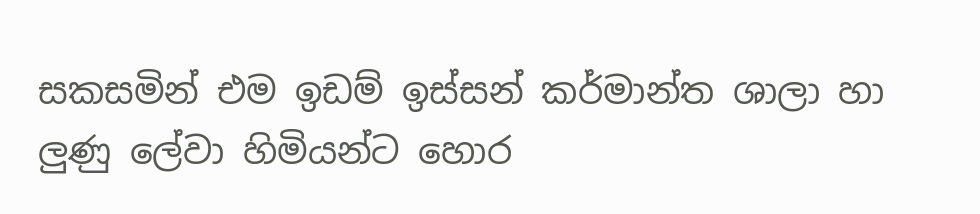සකසමින් එම ඉඩම් ඉස්සන් කර්මාන්ත ශාලා හා ලුණු ලේවා හිමියන්ට හොර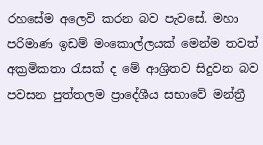රහසේම අලෙවි කරන බව පැවසේ. මහා පරිමාණ ඉඩම් මංකොල්ලයක් මෙන්ම තවත් අක්‍රමිකතා රැසක් ද මේ ආශ්‍රිතව සිදුවන බව පවසන පුත්තලම ප්‍රාදේශීය සභාවේ මන්ත්‍රී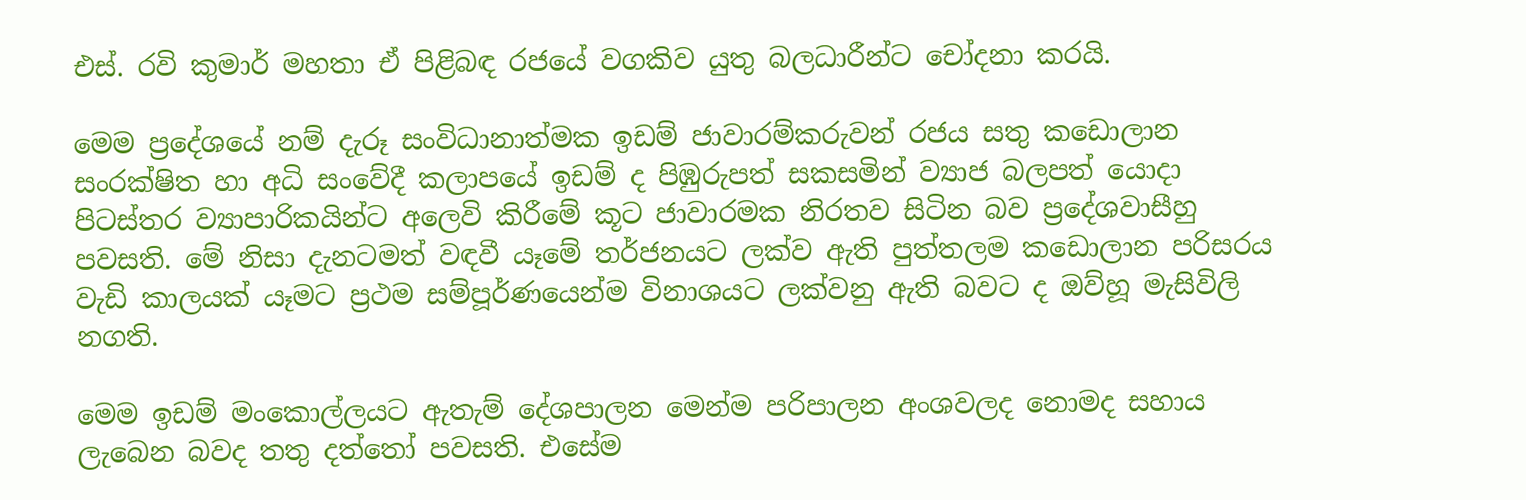එස්. රවි කුමාර් මහතා ඒ පිළිබඳ රජයේ වගකිව යුතු බලධාරීන්ට චෝදනා කරයි.

මෙම ප්‍රදේශයේ නම් දැරූ සංවිධානාත්මක ඉඩම් ජාවාරම්කරුවන් රජය සතු කඩොලාන සංරක්ෂිත හා අධි සංවේදී කලාපයේ ඉඩම් ද පිඹුරුපත් සකසමින් ව්‍යාජ බලපත් යොදා පිටස්තර ව්‍යාපාරිකයින්ට අලෙවි කිරීමේ කූට ජාවාරමක නිරතව සිටින බව ප්‍රදේශවාසීහු පවසති. මේ නිසා දැනටමත් වඳවී යෑමේ තර්ජනයට ලක්ව ඇති පුත්තලම කඩොලාන පරිසරය වැඩි කාලයක් යෑමට ප්‍රථම සම්පූර්ණයෙන්ම විනාශයට ලක්වනු ඇති බවට ද ඔව්හූ මැසිවිලි නගති.

මෙම ඉඩම් මංකොල්ලයට ඇතැම් දේශපාලන මෙන්ම පරිපාලන අංශවලද නොමද සහාය ලැබෙන බවද තතු දත්තෝ පවසති. එසේම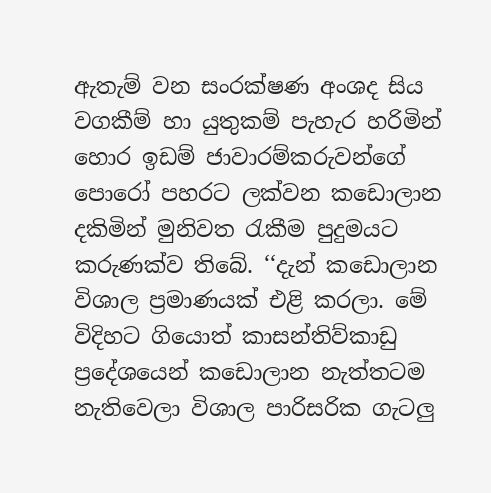ඇතැම් වන සංරක්ෂණ අංශද සිය වගකීම් හා යුතුකම් පැහැර හරිමින් හොර ඉඩම් ජාවාරම්කරුවන්ගේ පොරෝ පහරට ලක්වන කඩොලාන දකිමින් මුනිවත රැකීම පුදුමයට කරුණක්ව තිබේ. ‘‘දැන් කඩොලාන විශාල ප්‍රමාණයක් එළි කරලා. මේ විදිහට ගියොත් කාසන්තිව්කාඩු ප්‍රදේශයෙන් කඩොලාන නැත්තටම නැතිවෙලා විශාල පාරිසරික ගැටලු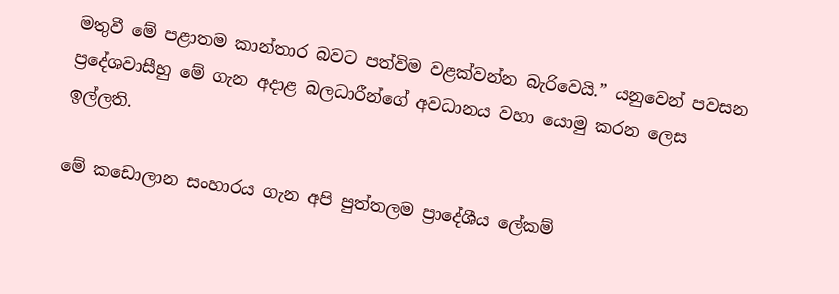මතුවී මේ පළාතම කාන්තාර බවට පත්විම වළක්වන්න බැරිවෙයි.” යනුවෙන් පවසන ප්‍රදේශවාසීහු මේ ගැන අදාළ බලධාරීන්ගේ අවධානය වහා යොමු කරන ලෙස ඉල්ලති.

මේ කඩොලාන සංහාරය ගැන අපි පුත්තලම ප්‍රාදේශීය ලේකම්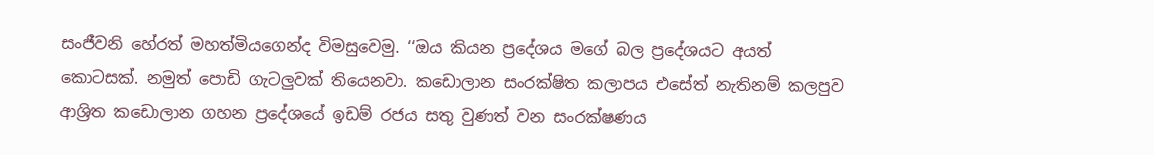සංජීවනි හේරත් මහත්මියගෙන්ද විමසුවෙමු. ‘‘ඔය කියන ප්‍රදේශය මගේ බල ප්‍රදේශයට අයත් කොටසක්. නමුත් පොඩි ගැටලුවක් තියෙනවා. කඩොලාන සංරක්ෂිත කලාපය එසේත් නැතිනම් කලපුව ආශ්‍රිත කඩොලාන ගහන ප්‍රදේශයේ ඉඩම් රජය සතු වුණත් වන සංරක්ෂණය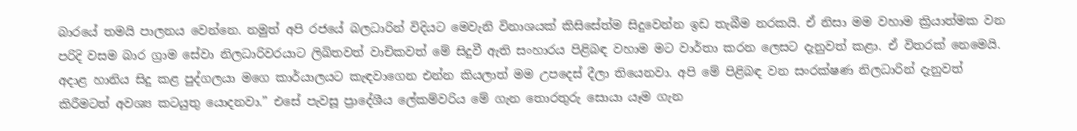බාරයේ තමයි පාලනය වෙන්නෙ. නමුත් අපි රජයේ බලධාරින් විදියට මෙවැනි විනාශයක් කිසිසේත්ම සිදුවෙන්න ඉඩ තැබීම නරකයි. ඒ නිසා මම වහාම ක්‍රියාත්මක වන පරිදි වසම බාර ග්‍රාම සේවා නිලධාරිවරයාට ලිඛිතවත් වාචිකවත් මේ සිදුවී ඇති සංහාරය පිළිබඳ වහාම මට වාර්තා කරන ලෙසට දැනුවත් කළා. ඒ විතරක් නෙමෙයි. අදාළ හානිය සිදු කළ පුද්ගලයා මගෙ කාර්යාලයට කැඳවාගෙන එන්න කියලාත් මම උපදෙස් දීලා තියෙනවා. අපි මේ පිළිබඳ වන සංරක්ෂණ නිලධාරින් දැනුවත් කිරීමටත් අවශ්‍ය කටයුතු යොදනවා.” එසේ පැවසූ ප්‍රාදේශීය ලේකම්වරිය මේ ගැන තොරතුරු සොයා යෑම ගැන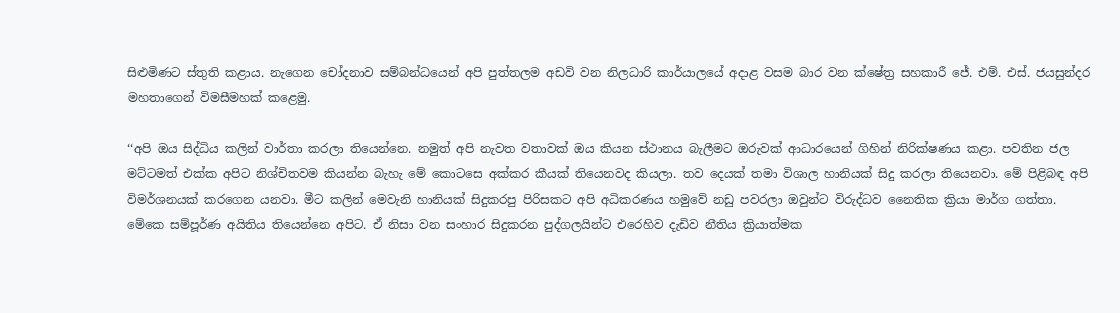සිළුමිණට ස්තුති කළාය. නැගෙන චෝදනාව සම්බන්ධයෙන් අපි පුත්තලම අඩවි වන නිලධාරි කාර්යාලයේ අදාළ වසම බාර වන ක්ෂේත්‍ර සහකාරී ජේ. එම්. එස්. ජයසුන්දර මහතාගෙන් විමසීමහක් කළෙමු.

‘‘අපි ඔය සිද්ධිය කලින් වාර්තා කරලා තියෙන්නෙ. නමුත් අපි නැවත වතාවක් ඔය කියන ස්ථානය බැලීමට ඔරුවක් ආධාරයෙන් ගිහින් නිරික්ෂණය කළා. පවතින ජල මට්ටමත් එක්ක අපිට නිශ්චිතවම කියන්න බැහැ මේ කොටසෙ අක්කර කීයක් තියෙනවද කියලා. තව දෙයක් තමා විශාල හානියක් සිදු කරලා තියෙනවා. මේ පිළිබඳ අපි විමර්ශනයක් කරගෙන යනවා. මීට කලින් මෙවැනි හානියක් සිදුකරපු පිරිසකට අපි අධිකරණය හමුවේ නඩු පවරලා ඔවුන්ට විරුද්ධව නෛතික ක්‍රියා මාර්ග ගත්තා. මේකෙ සම්පූර්ණ අයිතිය තියෙන්නෙ අපිට. ඒ නිසා වන සංහාර සිදුකරන පුද්ගලයින්ට එරෙහිව දැඩිව නීතිය ක්‍රියාත්මක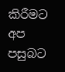කිරීමට අප පසුබට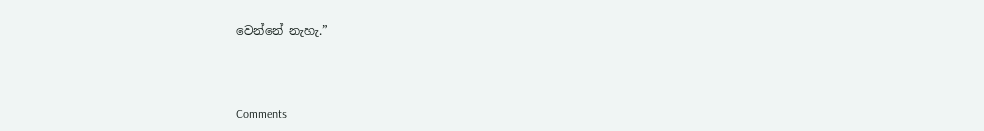වෙන්නේ නැහැ.”



Comments